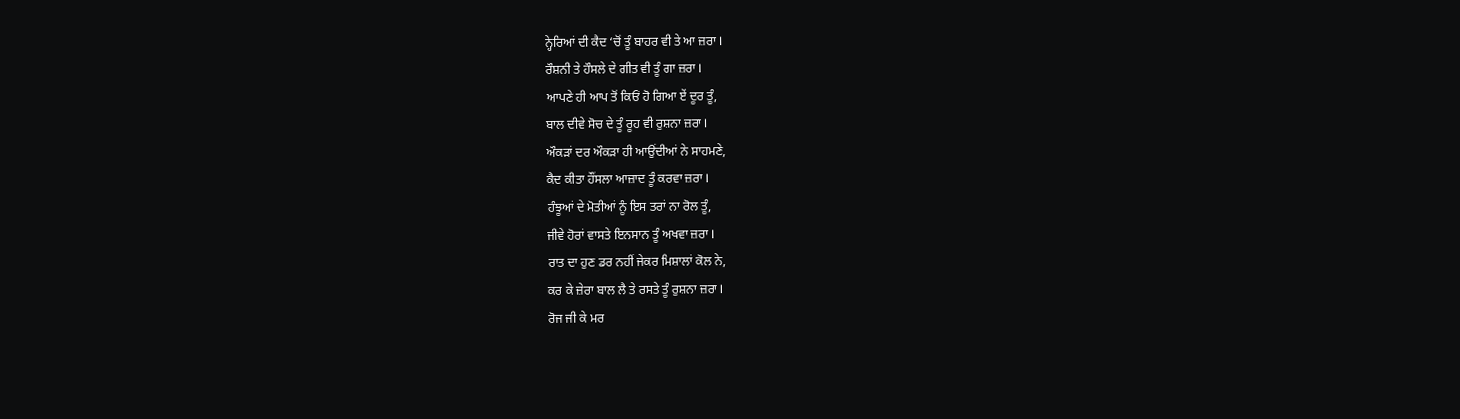ਨ੍ਹੇਰਿਆਂ ਦੀ ਕੈਦ ‘ਚੋਂ ਤੂੰ ਬਾਹਰ ਵੀ ਤੇ ਆ ਜ਼ਰਾ I
ਰੌਸ਼ਨੀ ਤੇ ਹੌਸਲੇ ਦੇ ਗੀਤ ਵੀ ਤੂੰ ਗਾ ਜ਼ਰਾ I
ਆਪਣੇ ਹੀ ਆਪ ਤੋਂ ਕਿਓਂ ਹੋ ਗਿਆ ਏਂ ਦੂਰ ਤੂੰ,
ਬਾਲ ਦੀਵੇ ਸੋਚ ਦੇ ਤੂੰ ਰੂਹ ਵੀ ਰੁਸ਼ਨਾ ਜ਼ਰਾ I
ਔਕੜਾਂ ਦਰ ਔਕੜਾ ਹੀ ਆਉਂਦੀਆਂ ਨੇ ਸਾਹਮਣੇ,
ਕੈਦ ਕੀਤਾ ਹੌਂਸਲਾ ਆਜ਼ਾਦ ਤੂੰ ਕਰਵਾ ਜ਼ਰਾ I
ਹੰਝੂਆਂ ਦੇ ਮੋਤੀਆਂ ਨੂੰ ਇਸ ਤਰਾਂ ਨਾ ਰੋਲ ਤੂੰ,
ਜੀਵੇ ਹੋਰਾਂ ਵਾਸਤੇ ਇਨਸਾਨ ਤੂੰ ਅਖਵਾ ਜ਼ਰਾ I
ਰਾਤ ਦਾ ਹੁਣ ਡਰ ਨਹੀਂ ਜੇਕਰ ਮਿਸ਼ਾਲਾਂ ਕੋਲ ਨੇ,
ਕਰ ਕੇ ਜ਼ੇਰਾ ਬਾਲ ਲੈ ਤੇ ਰਸਤੇ ਤੂੰ ਰੁਸ਼ਨਾ ਜ਼ਰਾ I
ਰੋਜ ਜੀ ਕੇ ਮਰ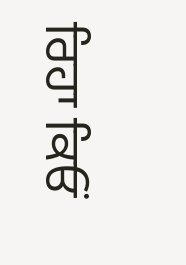ਰਿਹਾ ਕਿਓਂ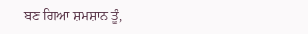ਬਣ ਗਿਆ ਸ਼ਮਸ਼ਾਨ ਤੂੰ,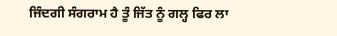ਜਿੰਦਗੀ ਸੰਗਰਾਮ ਹੈ ਤੂੰ ਜਿੱਤ ਨੂੰ ਗਲ੍ਹ ਫਿਰ ਲਾ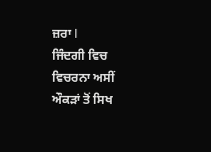ਜ਼ਰਾ I
ਜਿੰਦਗੀ ਵਿਚ ਵਿਚਰਨਾ ਅਸੀਂ ਔਕੜਾਂ ਤੋਂ ਸਿਖ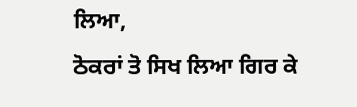ਲਿਆ,
ਠੋਕਰਾਂ ਤੋ ਸਿਖ ਲਿਆ ਗਿਰ ਕੇ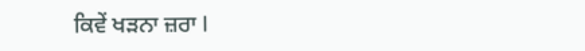ਕਿਵੇਂ ਖੜਨਾ ਜ਼ਰਾ I